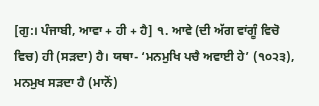[ਗੁ:। ਪੰਜਾਬੀ, ਆਵਾ + ਹੀ + ਹੈ] ੧. ਆਵੇ (ਦੀ ਅੱਗ ਵਾਂਗੂੰ ਵਿਚੋ ਵਿਚ) ਹੀ (ਸੜਦਾ) ਹੈ। ਯਥਾ- ‘ਮਨਮੁਖਿ ਪਚੈ ਅਵਾਈ ਹੇ’ (੧੦੨੩), ਮਨਮੁਖ ਸੜਦਾ ਹੈ (ਮਾਨੋਂ)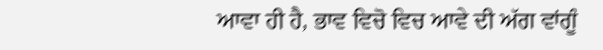ਆਵਾ ਹੀ ਹੈ, ਭਾਵ ਵਿਚੋ ਵਿਚ ਆਵੇ ਦੀ ਅੱਗ ਵਾਂਗੂੰ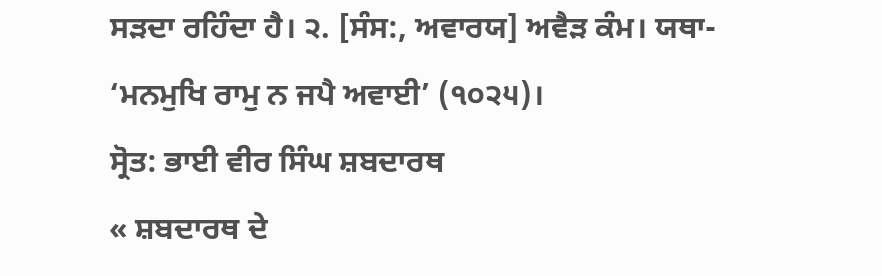ਸੜਦਾ ਰਹਿੰਦਾ ਹੈ। ੨. [ਸੰਸ:, ਅਵਾਰਯ] ਅਵੈੜ ਕੰਮ। ਯਥਾ- ‘ਮਨਮੁਖਿ ਰਾਮੁ ਨ ਜਪੈ ਅਵਾਈ’ (੧੦੨੫)।
ਸ੍ਰੋਤ: ਭਾਈ ਵੀਰ ਸਿੰਘ ਸ਼ਬਦਾਰਥ
« ਸ਼ਬਦਾਰਥ ਦੇ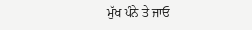ਮੁੱਖ ਪੰਨੇ ਤੇ ਜਾਓ